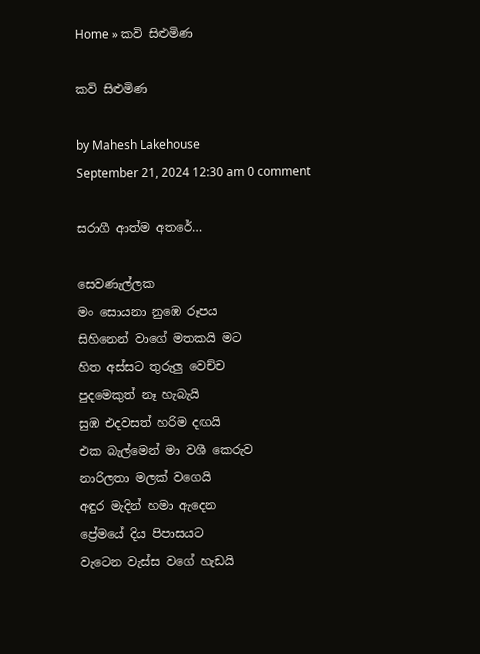Home » කවි සිළුමිණ

කවි සිළුමිණ

by Mahesh Lakehouse
September 21, 2024 12:30 am 0 comment

සරාගී ආත්ම අතරේ…

සෙවණැල්ලක‍
මං සොයනා නුඹෙ රූපය‍
සිහිනෙන් වාගේ මතකයි මට
හිත අස්සට තුරුලු වෙච්ච
පුදමෙකුත් නෑ හැබැයි
සුඹ එදවසත් හරිම දඟයි
එක බැල්මෙන් මා වශී කෙරුව
නාරිලතා මලක් වගෙයි
අඳුර මැදින් හමා ඇදෙන
ප්‍රේමයේ දිය පිපාසයට
වැටෙන වැස්ස වගේ හැඩයි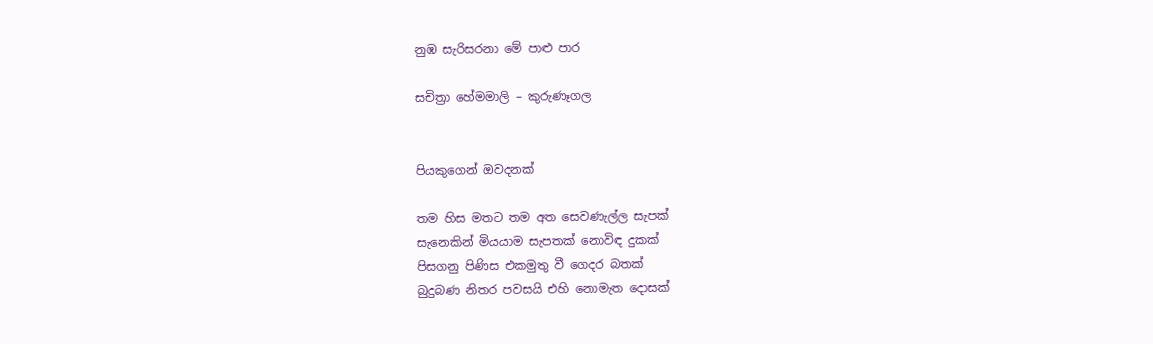නුඹ සැරිසරනා මේ පාළු පාර

සචිත්‍රා හේමමාලි – කුරුණෑගල


පියකුගෙන් ඔවදනක්

තම හිස මතට තම අත සෙවණැල්ල සැපක්
සැනෙකින් මියයාම සැපතක් නොවිඳ දුකක්
පිසගනු පිණිස එකමුතු වී ගෙදර බතක්
බුදුබණ නිතර පවසයි එහි නොමැත දොසක්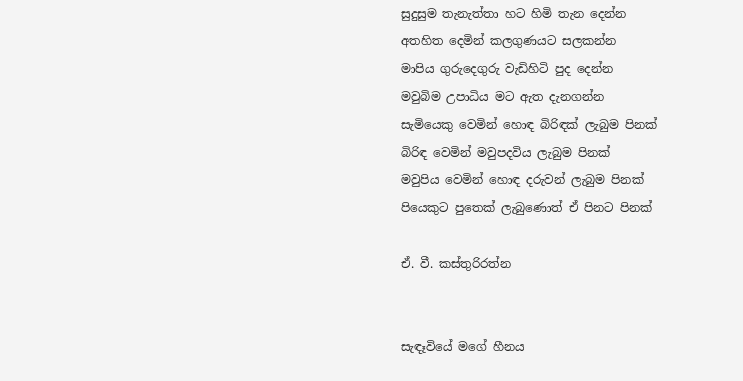සුදුසුම තැනැත්තා හට හිමි තැන දෙන්න
අතහිත දෙමින් කලගුණයට සලකන්න
මාපිය ගුරුදෙගුරු වැඩිහිටි පුද දෙන්න
මවුබිම උපාධිය මට ඇත දැනගන්න
සැමියෙකු වෙමින් හොඳ බිරිඳක් ලැබුම පිනක්
බිරිඳ වෙමින් මවුපදවිය ලැබුම පිනක්
මවුපිය වෙමින් හොඳ දරුවන් ලැබුම පිනක්
පියෙකුට පුතෙක් ලැබුණොත් ඒ පිනට පිනක්

ඒ. වී. කස්තුරිරත්න


සැඳෑවියේ මගේ හීනය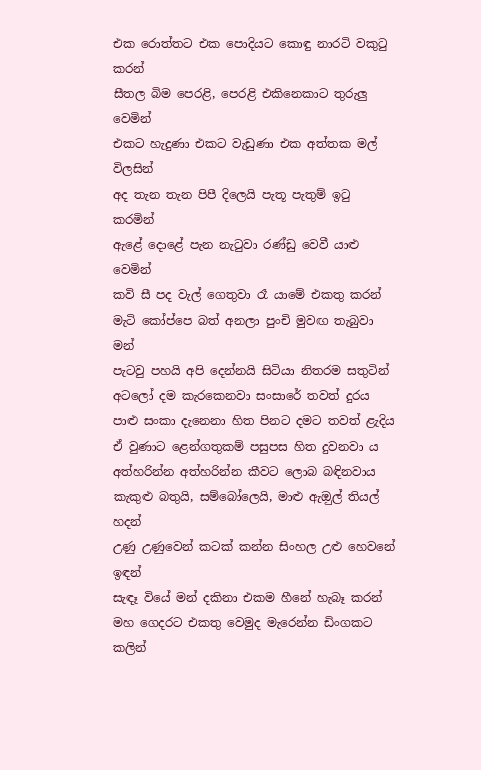එක රොත්තට එක පොදියට කොඳු නාරටි වකුටු කරන්
සීතල බිම පෙරළි, පෙරළි එකිනෙකාට තුරුලු වෙමින්
එකට හැදුණා එකට වැඩුණා එක අත්තක මල් විලසින්
අද තැන තැන පිපී දිලෙයි පැතූ පැතුම් ඉටු කරමින්
ඇළේ දොළේ පැන නැටුවා රණ්ඩු වෙවී යාළු වෙමින්
කවි සී පද වැල් ගෙතුවා රෑ යාමේ එකතු කරන්
මැටි කෝප්පෙ බත් අනලා පුංචි මුවඟ තැබුවා මන්
පැටවු පහයි අපි දෙන්නයි සිටියා නිතරම සතුටින්
අටලෝ දම කැරකෙනවා සංසාරේ තවත් දුරය
පාළු සංකා දැනෙනා හිත පිනට දමට තවත් ළැදිය
ඒ වුණාට ළෙන්ගතුකම් පසුපස හිත දුවනවා ය
අත්හරින්න අත්හරින්න කීවට ලොබ බඳිනවාය
කැකුළු බතුයි, සම්බෝලෙයි, මාළු ඇඔුල් තියල් හදන්
උණු උණුවෙන් කටක් කන්න සිංහල උළු හෙවනේ ඉඳන්
සැඳෑ වියේ මන් දකිනා එකම හීනේ හැබෑ කරන්
මහ ගෙදරට එකතු වෙමුද මැරෙන්න ඩිංගකට කලින්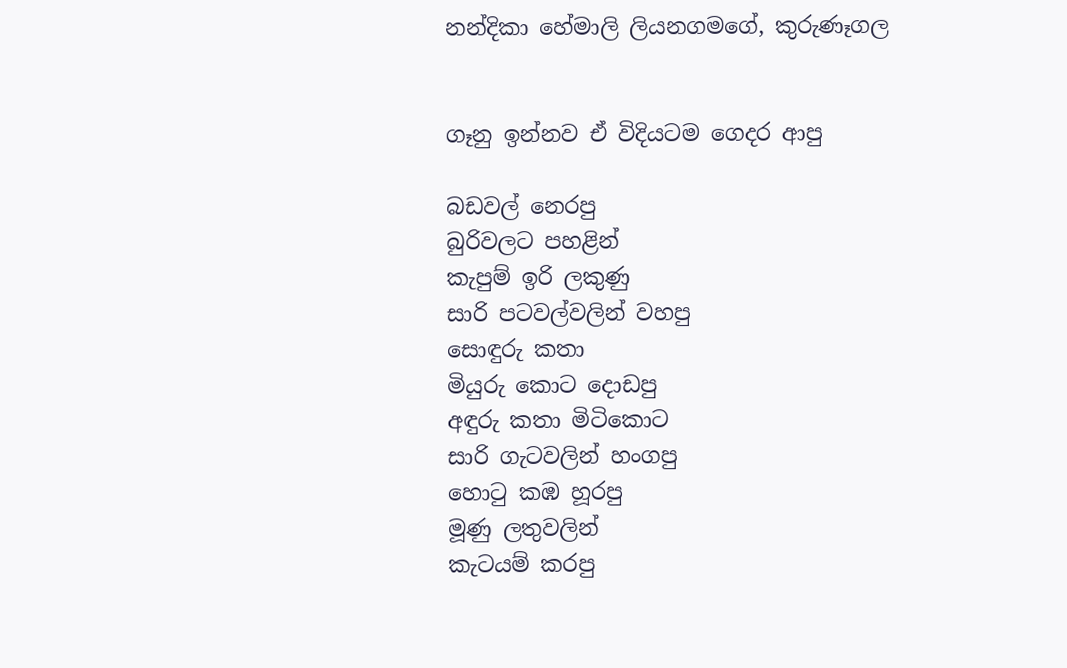නන්දිකා හේමාලි ලියනගමගේ, කුරුණෑගල


ගෑනු ඉන්නව ඒ විදියටම ගෙදර ආපු

බඩවල් නෙරපු
බුරිවලට පහළින්
කැපුම් ඉරි ලකුණු
සාරි පටවල්වලින් වහපු
සොඳුරු කතා
මියුරු කොට දොඩපු
අඳුරු කතා මිටිකොට
සාරි ගැටවලින් හංගපු
හොටු කඹ හූරපු
මූණු ලතුවලින්
කැටයම් කරපු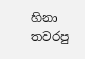හිනා තවරපු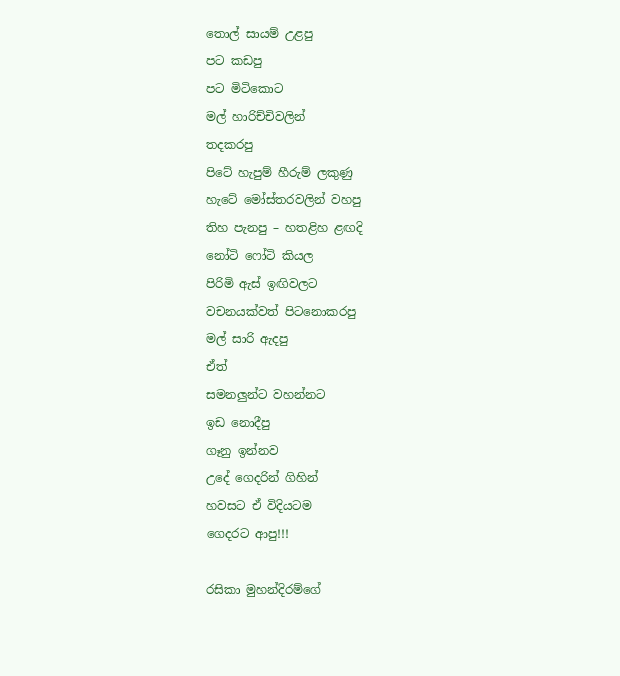තොල් සායම් උළපු
පට කඩපු
පට මිටිකොට
මල් හාරිච්චිවලින්
තදකරපු
පිටේ හැපුම් හීරුම් ලකුණු
හැටේ මෝස්තරවලින් වහපු
තිහ පැනපු – හතළිහ ළඟදි
නෝටි ෆෝටි කියල
පිරිමි ඇස් ඉඟිවලට
වචනයක්වත් පිටනොකරපු
මල් සාරි ඇදපු
ඒත්
සමනලුන්ට වහන්නට
ඉඩ නොදීපු
ගෑනු ඉන්නව
උදේ ගෙදරින් ගිහින්
හවසට ඒ විදියටම
ගෙදරට ආපු!!!

රසිකා මුහන්දිරම්ගේ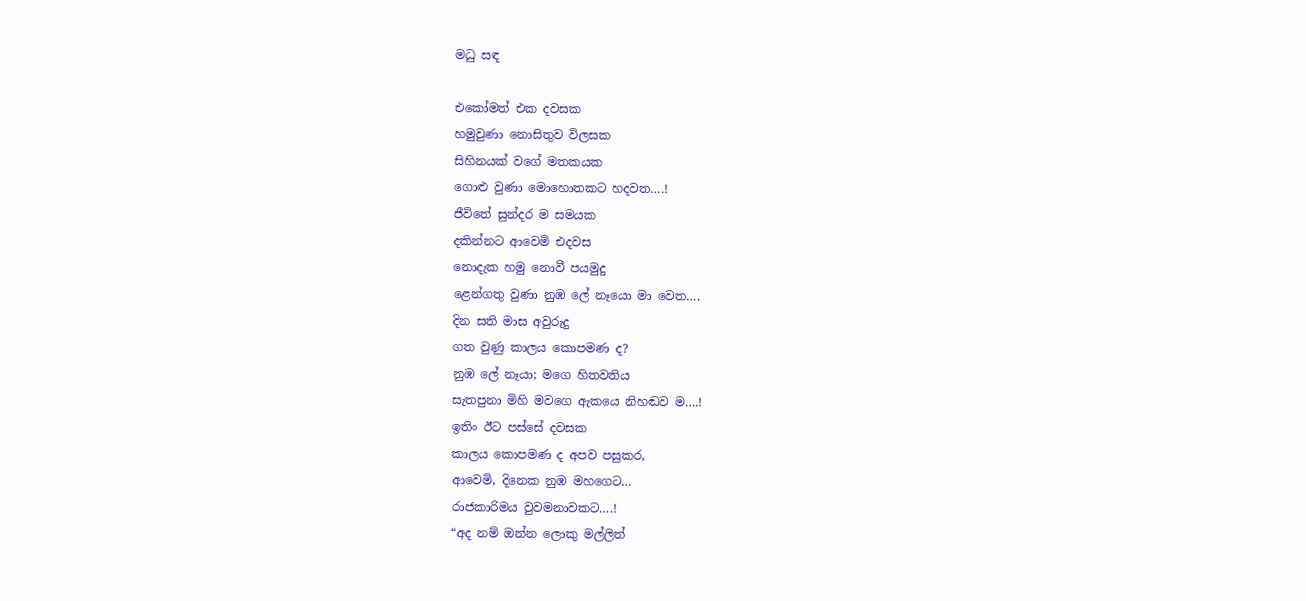මධු සඳ

එකෝමත් එක දවසක
හමුවුණා නොසිතුව විලසක
සිහිනයක් වගේ මතකයක
ගොළු වුණා මොහොතකට හදවත….!
ජීවිතේ සුන්දර ම සමයක
දකින්නට ආවෙමි එදවස
නොදැක හමු නොවී පයමුදු
ළෙන්ගතු වුණා නුඹ ලේ නෑයො මා වෙත….
දින සති මාස අවුරුදු
ගත වුණු කාලය කොපමණ ද?
නුඹ ලේ නෑයා; මගෙ හිතවතිය
සැතපුනා මිහි මවගෙ ඇකයෙ නිහඬව ම….!
ඉතිං ඊට පස්සේ දවසක
කාලය කොපමණ ද අපව පසුකර,
ආවෙමි, දිනෙක නුඹ මහගෙට…
රාජකාරිමය වුවමනාවකට….!
“අද නම් ඔන්න ලොකු මල්ලිත්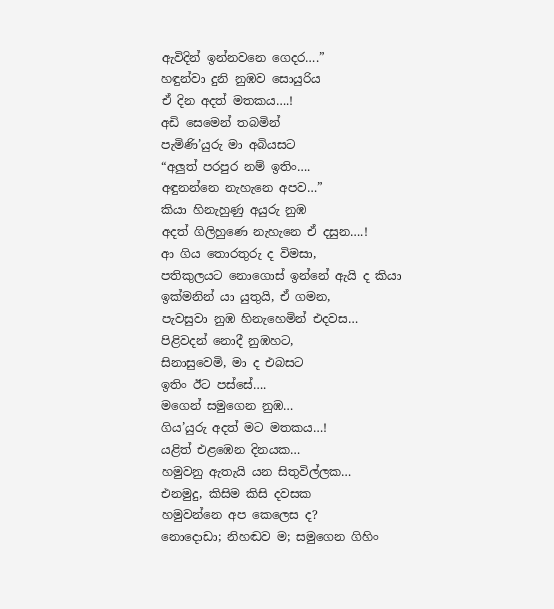ඇවිදින් ඉන්නවනෙ ගෙදර….”
හඳුන්වා දුනි නුඹව සොයුරිය
ඒ දින අදත් මතකය….!
අඩි සෙමෙන් තබමින්
පැමිණි’යුරු මා අබියසට
“අලුත් පරපුර නම් ඉතිං….
අඳුනන්නෙ නැහැනෙ අපව…”
කියා හිනැහුණු අයුරු නුඹ
අදත් ගිලිහුණෙ නැහැනෙ ඒ දසුන….!
ආ ගිය තොරතුරු ද විමසා,
පතිකුලයට නොගොස් ඉන්නේ ඇයි ද කියා
ඉක්මනින් යා යුතුයි, ඒ ගමන,
පැවසුවා නුඹ හිනැහෙමින් එදවස…
පිළිවදන් නොදී නුඹහට,
සිනාසුවෙමි, මා ද එබසට
ඉතිං ඊට පස්සේ….
මගෙන් සමුගෙන නුඹ…
ගිය’යුරු අදත් මට මතකය…!
යළිත් එළඹෙන දිනයක…
හමුවනු ඇතැයි යන සිතුවිල්ලක…
එනමුදු, කිසිම කිසි දවසක
හමුවන්නෙ අප කෙලෙස ද?
නොදොඩා; නිහඬව ම; සමුගෙන ගිහිං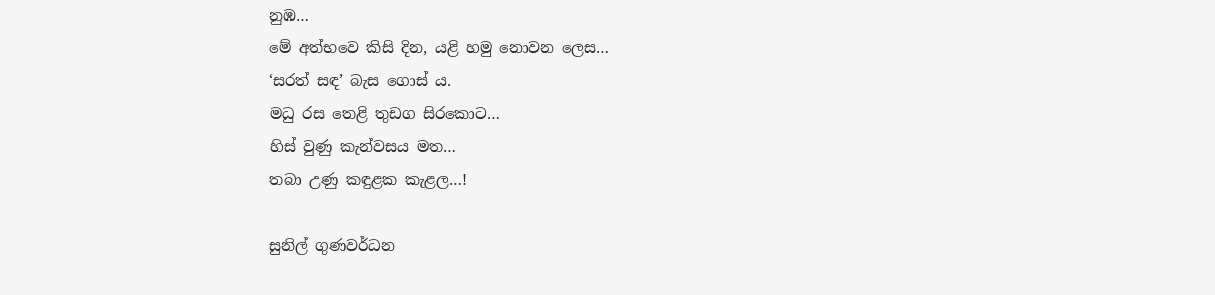නුඹ…
මේ අත්භවෙ කිසි දින, යළි හමු නොවන ලෙස…
‘සරත් සඳ’ බැස ගොස් ය.
මධු රස තෙළි තුඩග සිරකොට…
හිස් වුණු කැන්වසය මත…
තබා උණු කඳුළක කැළල…!

සුනිල් ගුණවර්ධන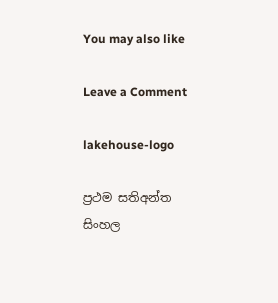You may also like

Leave a Comment

lakehouse-logo

ප්‍රථම සතිඅන්ත සිංහල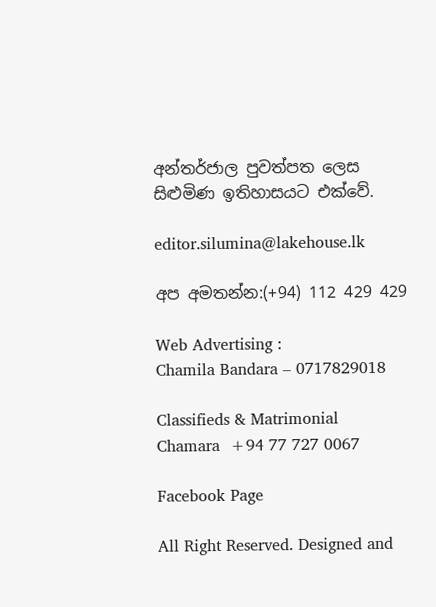අන්තර්ජාල පුවත්පත ලෙස සිළුමිණ ඉතිහාසයට එක්වේ.

editor.silumina@lakehouse.lk

අප අමතන්න:(+94) 112 429 429

Web Advertising :
Chamila Bandara – 0717829018

Classifieds & Matrimonial
Chamara  +94 77 727 0067

Facebook Page

All Right Reserved. Designed and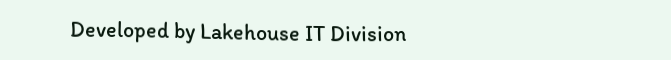Developed by Lakehouse IT Division